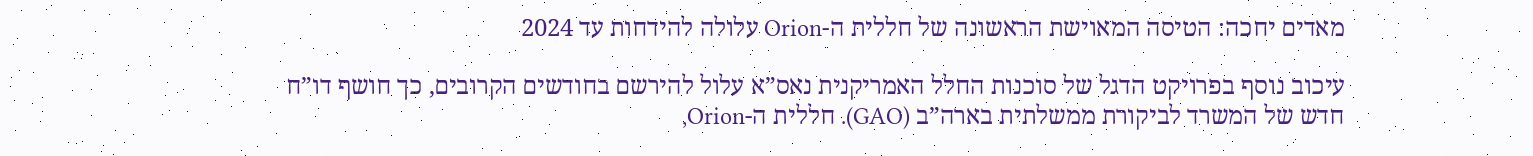מאדים יחכה: הטיסה המאוישת הראשונה של חללית ה-Orion עלולה להידחות עד 2024

עיכוב נוסף בפרויקט הדגל של סוכנות החלל האמריקנית נאס”א עלול להירשם בחודשים הקרובים, כך חושף דו”ח חדש של המשרד לביקורת ממשלתית בארה”ב (GAO). חללית ה-Orion,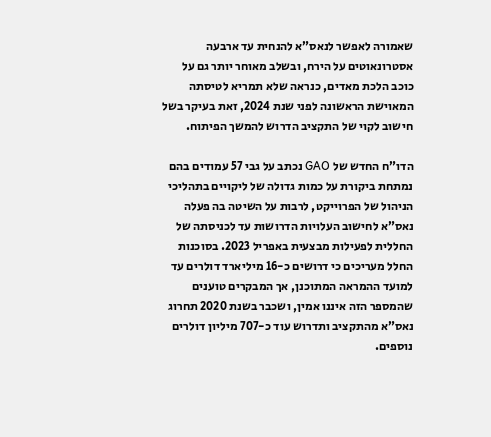שאמורה לאפשר לנאס”א להנחית עד ארבעה אסטרונאוטים על הירח, ובשלב מאוחר יותר גם על כוכב הלכת מאדים, כנראה שלא תמריא לטיסתה המאוישת הראשונה לפני שנת 2024, זאת בעיקר בשל חישוב לקוי של התקציב הדרוש להמשך הפיתוח.

הדו”ח החדש של GAO נכתב על גבי 57 עמודים בהם נמתחת ביקורת על כמות גדולה של ליקויים בתהליכי הניהול של הפרוייקט, לרבות על השיטה בה פעלה נאס”א לחישוב העלויות הדרושות עד לכניסתה של החללית לפעילות מבצעית באפריל 2023. בסוכנות החלל מעריכים כי דרושים כ-16 מיליארד דולרים עד למועד ההמראה המתוכנן, אך המבקרים טוענים שהמספר הזה איננו אמין, ושכבר בשנת 2020 תחרוג נאס”א מהתקציב ותדרוש עוד כ-707 מיליון דולרים נוספים.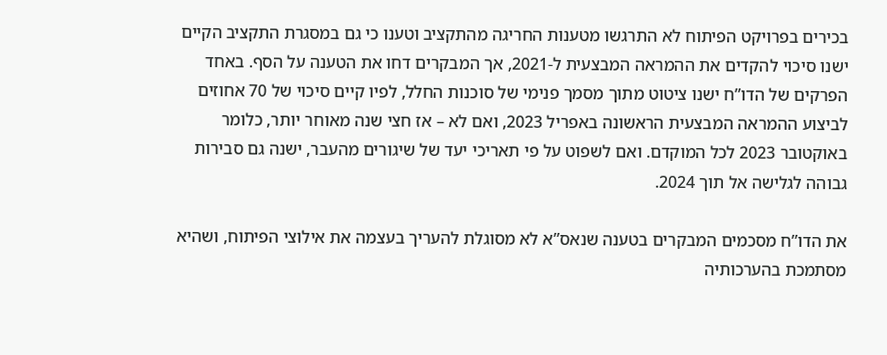בכירים בפרויקט הפיתוח לא התרגשו מטענות החריגה מהתקציב וטענו כי גם במסגרת התקציב הקיים ישנו סיכוי להקדים את ההמראה המבצעית ל-2021, אך המבקרים דחו את הטענה על הסף. באחד הפרקים של הדו”ח ישנו ציטוט מתוך מסמך פנימי של סוכנות החלל, לפיו קיים סיכוי של 70 אחוזים לביצוע ההמראה המבצעית הראשונה באפריל 2023, ואם לא – אז חצי שנה מאוחר יותר, כלומר באוקטובר 2023 לכל המוקדם. ואם לשפוט על פי תאריכי יעד של שיגורים מהעבר, ישנה גם סבירות גבוהה לגלישה אל תוך 2024.

את הדו”ח מסכמים המבקרים בטענה שנאס”א לא מסוגלת להעריך בעצמה את אילוצי הפיתוח, ושהיא מסתמכת בהערכותיה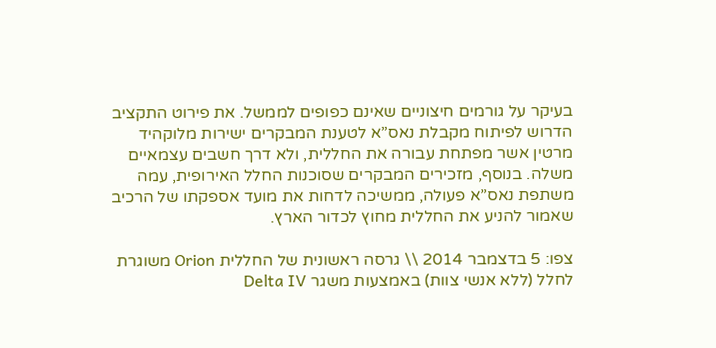בעיקר על גורמים חיצוניים שאינם כפופים לממשל. את פירוט התקציב הדרוש לפיתוח מקבלת נאס”א לטענת המבקרים ישירות מלוקהיד מרטין אשר מפתחת עבורה את החללית, ולא דרך חשבים עצמאיים משלה. בנוסף, מזכירים המבקרים שסוכנות החלל האירופית, עמה משתפת נאס”א פעולה, ממשיכה לדחות את מועד אספקתו של הרכיב שאמור להניע את החללית מחוץ לכדור הארץ.

צפו: 5 בדצמבר 2014 \\ גרסה ראשונית של החללית Orion משוגרת לחלל (ללא אנשי צוות) באמצעות משגר Delta IV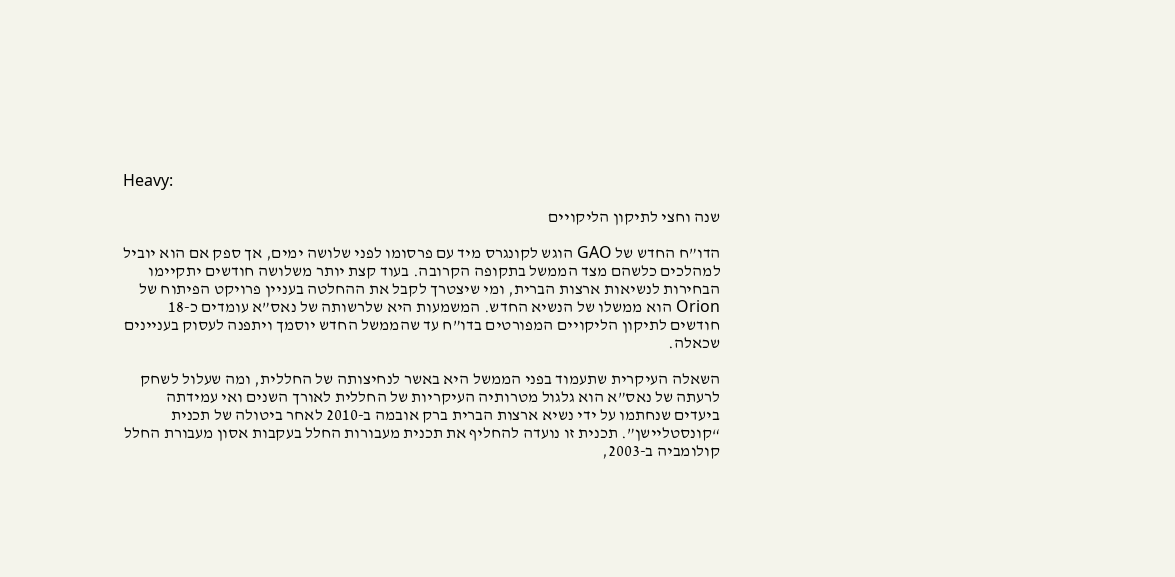Heavy:

שנה וחצי לתיקון הליקויים

הדו”ח החדש של GAO הוגש לקונגרס מיד עם פרסומו לפני שלושה ימים, אך ספק אם הוא יוביל למהלכים כלשהם מצד הממשל בתקופה הקרובה. בעוד קצת יותר משלושה חודשים יתקיימו הבחירות לנשיאות ארצות הברית, ומי שיצטרך לקבל את ההחלטה בעניין פרויקט הפיתוח של Orion הוא ממשלו של הנשיא החדש. המשמעות היא שלרשותה של נאס”א עומדים כ-18 חודשים לתיקון הליקויים המפורטים בדו”ח עד שהממשל החדש יוסמך ויתפנה לעסוק בעניינים שכאלה.

השאלה העיקרית שתעמוד בפני הממשל היא באשר לנחיצותה של החללית, ומה שעלול לשחק לרעתה של נאס”א הוא גלגול מטרותיה העיקריות של החללית לאורך השנים ואי עמידתה ביעדים שנחתמו על ידי נשיא ארצות הברית ברק אובמה ב-2010 לאחר ביטולה של תכנית “קונסטליישן”. תכנית זו נועדה להחליף את תכנית מעבורות החלל בעקבות אסון מעבורת החלל קולומביה ב-2003,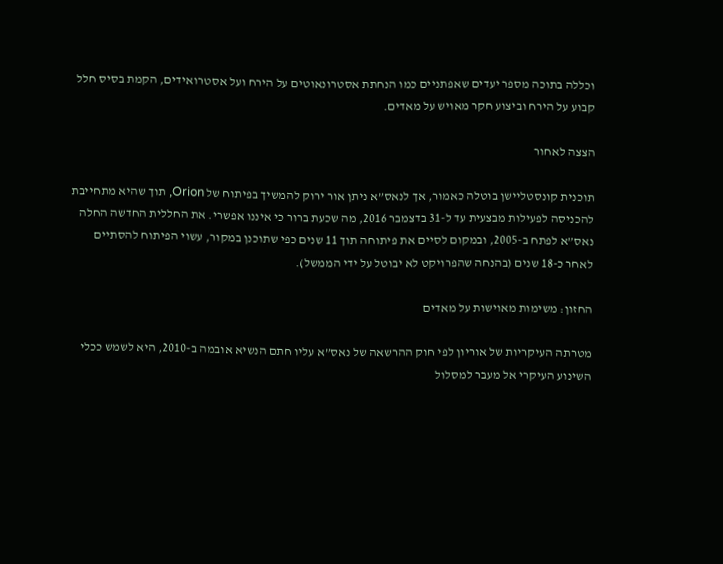וכללה בתוכה מספר יעדים שאפתניים כמו הנחתת אסטרונאוטים על הירח ועל אסטרואידים, הקמת בסיס חלל קבוע על הירח וביצוע חקר מאויש על מאדים.

הצצה לאחור

תוכנית קונסטליישן בוטלה כאמור, אך לנאס”א ניתן אור ירוק להמשיך בפיתוח של Orion, תוך שהיא מתחייבת להכניסה לפעילות מבצעית עד ל-31 בדצמבר 2016, מה שכעת ברור כי איננו אפשרי. את החללית החדשה החלה נאס”א לפתח ב-2005, ובמקום לסיים את פיתוחה תוך 11 שנים כפי שתוכנן במקור, עשוי הפיתוח להסתיים לאחר כ-18 שנים (בהנחה שהפרויקט לא יבוטל על ידי הממשל).

החזון: משימות מאוישות על מאדים

מטרתה העיקריות של אוריון לפי חוק ההרשאה של נאס”א עליו חתם הנשיא אובמה ב-2010, היא לשמש ככלי השינוע העיקרי אל מעבר למסלול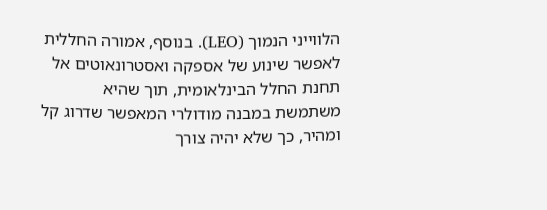הלווייני הנמוך (LEO). בנוסף, אמורה החללית לאפשר שינוע של אספקה ואסטרונאוטים אל תחנת החלל הבינלאומית, תוך שהיא משתמשת במבנה מודולרי המאפשר שדרוג קל ומהיר, כך שלא יהיה צורך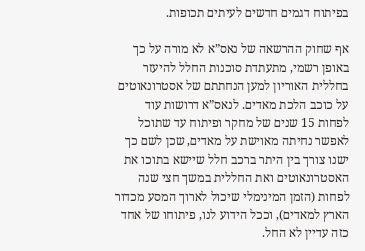בפיתוח דגמים חדשים לעיתים תכופות.

אף שחוק ההרשאה של נאס”א לא מורה על כך באופן רשמי, מתעתדת סוכנות החלל להיעזר בחללית האוריון למען הנחתתם של אסטרונאוטים על כוכב הלכת מאדים. לנאס”א דרושות עוד לפחות 15 שנים של מחקר ופיתוח עד שתוכל לאפשר נחיתה מאוישת על מאדים, שכן לשם כך ישנו צורך בין היתר ברכב חלל שיישא בתוכו את האסטרונאוטים ואת החללית במשך חצי שנה לפחות (הזמן המינימלי שיכול לארוך המסע מכדור הארץ למאדים), וככל הידוע לנו, פיתוחו של אחד כזה עדיין לא החל.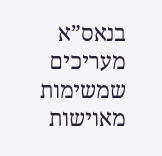בנאס”א מעריכים שמשימות מאוישות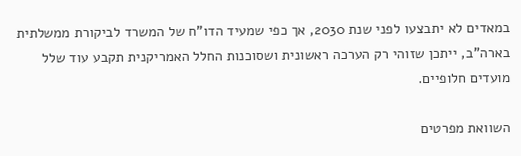במאדים לא יתבצעו לפני שנת 2030, אך כפי שמעיד הדו”ח של המשרד לביקורת ממשלתית בארה”ב, ייתכן שזוהי רק הערכה ראשונית ושסוכנות החלל האמריקנית תקבע עוד שלל מועדים חלופיים.

השוואת מפרטים